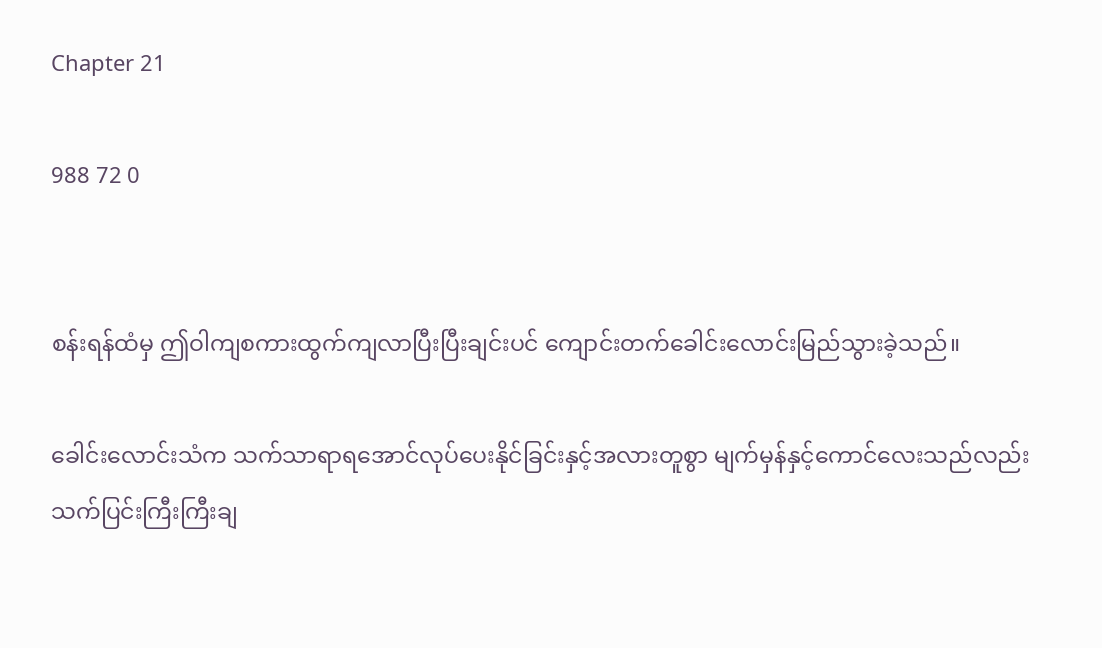Chapter 21

988 72 0


စန်းရန်ထံမှ ဤဝါကျစကားထွက်ကျလာပြီးပြီးချင်းပင် ကျောင်းတက်ခေါင်းလောင်းမြည်သွားခဲ့သည်။

ခေါင်းလောင်းသံက သက်သာရာရအောင်လုပ်ပေးနိုင်ခြင်းနှင့်အလားတူစွာ မျက်မှန်နှင့်ကောင်လေးသည်လည်း သက်ပြင်းကြီးကြီးချ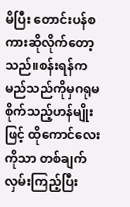မိပြီး တောင်းပန်စကားဆိုလိုက်တော့သည်။စန်းရန်က မည်သည်ကိုမှဂရုမစိုက်သည့်ဟန်မျိုးဖြင့် ထိုကောင်လေးကိုသာ တစ်ချက်လှမ်းကြည့်ပြီး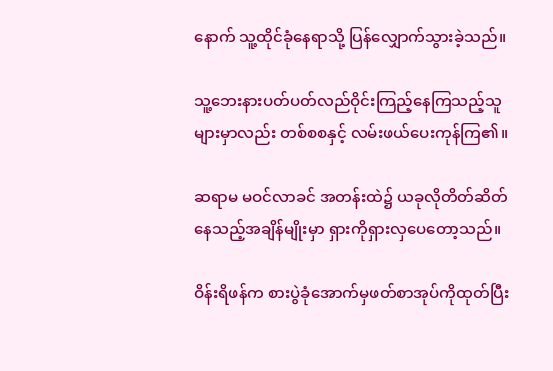နောက် သူ့ထိုင်ခုံနေရာသို့ ပြန်လျှောက်သွားခဲ့သည်။

သူ့ဘေးနားပတ်ပတ်လည်ဝိုင်းကြည့်နေကြသည့်သူများမှာလည်း တစ်စစနှင့် လမ်းဖယ်ပေးကုန်ကြ၏။

ဆရာမ မဝင်လာခင် အတန်းထဲ၌ ယခုလိုတိတ်ဆိတ်နေသည့်အချိန်မျိုးမှာ ရှားကိုရှားလှပေတော့သည်။

ဝိန်းရိဖန်က စားပွဲခုံအောက်မှဖတ်စာအုပ်ကိုထုတ်ပြီး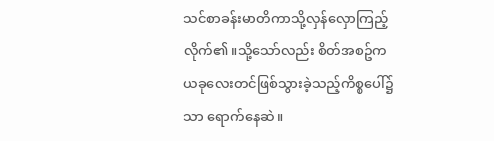သင်စာခန်းမာတိကာသို့လှန်လှောကြည့်လိုက်၏။သို့သော်လည်း စိတ်အစဥ်က ယခုလေးတင်ဖြစ်သွားခဲ့သည့်ကိစ္စပေါ်၌သာ ရောက်နေဆဲ။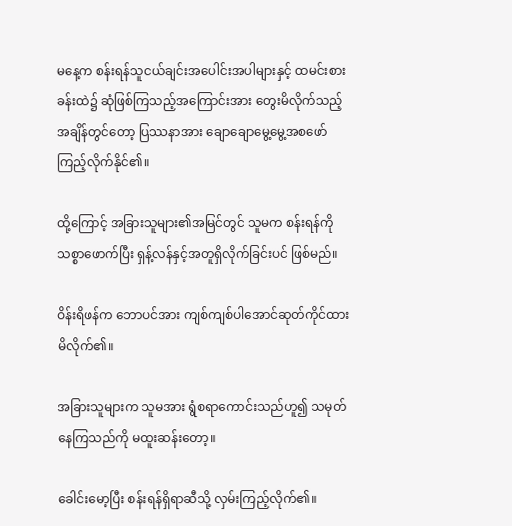မနေ့က စန်းရန်သူငယ်ချင်းအပေါင်းအပါများနှင့် ထမင်းစားခန်းထဲ၌ ဆုံဖြစ်ကြသည့်အကြောင်းအား တွေးမိလိုက်သည့်အချိန်တွင်တော့ ပြဿနာအား ချောချောမွေ့မွေ့အစဖော်ကြည့်လိုက်နိုင်၏။

ထို့ကြောင့် အခြားသူများ၏အမြင်တွင် သူမက စန်းရန်ကိုသစ္စာဖောက်ပြီး ရှန့်လန်နှင့်အတူရှိလိုက်ခြင်းပင် ဖြစ်မည်။

ဝိန်းရိဖန်က ဘောပင်အား ကျစ်ကျစ်ပါအောင်ဆုတ်ကိုင်ထားမိလိုက်၏။

အခြားသူများက သူမအား ရွံစရာကောင်းသည်ဟူ၍ သမုတ်နေကြသည်ကို မထူးဆန်းတော့။

ခေါင်းမော့ပြီး စန်းရန်ရှိရာဆီသို့ လှမ်းကြည့်လိုက်၏။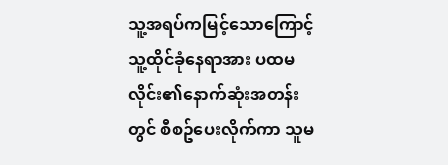သူ့အရပ်ကမြင့်သောကြောင့် သူ့ထိုင်ခုံနေရာအား ပထမလိုင်း၏နောက်ဆုံးအတန်းတွင် စီစဥ်ပေးလိုက်ကာ သူမ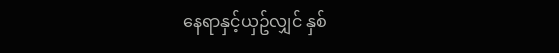နေရာနှင့်ယှဥ်လျှင် နှစ်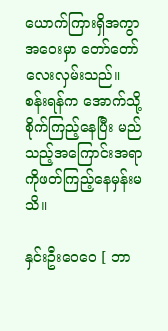ယောက်ကြားရှိအကွာအဝေးမှာ တော်တော်လေးလှမ်းသည်။ စန်းရန်က အောက်သို့စိုက်ကြည့်နေပြီး မည်သည့်အကြောင်းအရာကိုဖတ်ကြည့်နေမှန်းမသိ။

နှင်းဦးဝေဝေ [ ဘာ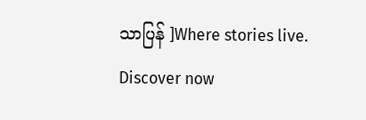သာပြန် ]Where stories live. Discover now